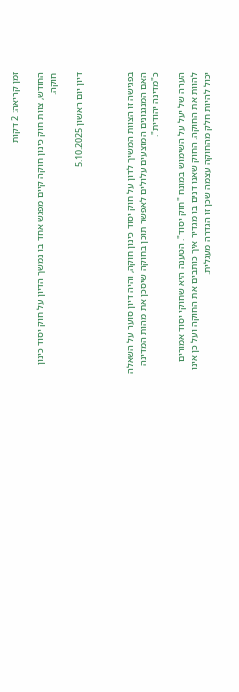זמן קריאה: 2 דקות

החודש, צוות חוק כינון חוקה קיים מפגש אחד בו נמשך הדיון על חוק יסוד כינון חוקה.

דיון יום ראשון 5.10.2025



בפגישה זו הצוות המשיך לדון על חוק יסוד כינון חוקה, והיה דיון סוער על השאלה האם המנגנונים המוצעים עלולים לאפשר תוכן בחוקה שיסכן את מהות המדינה כ"מדינה יהודית".

הערה של יעל על השימוש במונח "חוק יסוד". הטענה היא שחוקי יסוד אמורים להוות את החוקה. החוק שאנו דנים בו מגדיר איך כותבים את החוקה ועל כן אינו יכול להיות חלק מהחוקה עצמה שכן זו הגדרה מעגלית.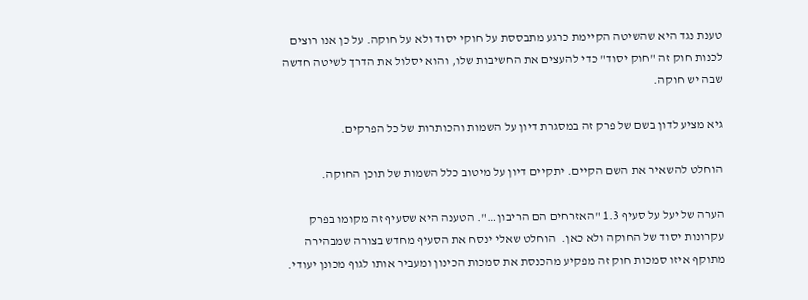טענת נגד היא שהשיטה הקיימת כרגע מתבססת על חוקי יסוד ולא על חוקה. על כן אנו רוצים לכנות חוק זה "חוק יסוד" כדי להעצים את החשיבות שלו, והוא יסלול את הדרך לשיטה חדשה שבה יש חוקה.

גיא מציע לדון בשם של פרק זה במסגרת דיון על השמות והכותרות של כל הפרקים.

הוחלט להשאיר את השם הקיים. יתקיים דיון על מיטוב כלל השמות של תוכן החוקה.

הערה של יעל על סעיף 1.3 "האזרחים הם הריבון…". הטענה היא שסעיף זה מקומו בפרק עקרונות יסוד של החוקה ולא כאן.  הוחלט שאלי ינסח את הסעיף מחדש בצורה שמבהירה מתוקף איזו סמכות חוק זה מפקיע מהכנסת את סמכות הכינון ומעביר אותו לגוף מכונן יעודי.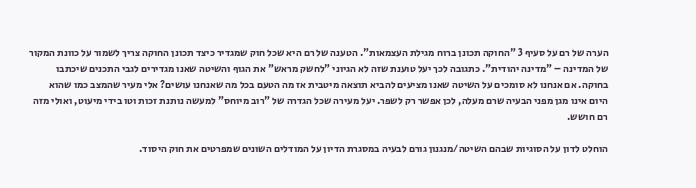הערה של רם על סעיף 3 "החוקה תכונן ברוח מגילת העצמאות". הטענה של רם היא שכל חוק שמגדיר כיצד תכונן החוקה צריך לשמור על כוונת המקור של המדינה – "מדינה יהודית". כתגובה לכך יעל טוענת שזה לא הגיוני "לחשק מראש" את הגוף והשיטה שאנו מגדירים לגבי התכנים שיכתבו בחוקה. אם אנחנו לא סומכים על השיטה שאנו מציעים להביא תוצאה מיטבית אז מה הטעם בכל מה שאנחנו עושים? אלי מעיר שהמצב כמו שהוא היום אינו מגן מפני הבעיה שרם מעלה, לכן אפשר רק לשפר. יעל מעירה שכל הגדרה של "רוב מיוחס" למעשה נותנת זכות וטו בידי מיעוט, ואולי מזה רם חושש.

הוחלט לדון על הסוגיות שבהם השיטה/מנגנון גורם לבעיה במסגרת הדיון על המודלים השונים שמפרטים את חוק היסוד.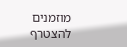מוזמנים להצטרף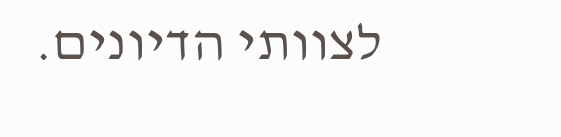לצוותי הדיונים.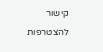קישור להצטרפות